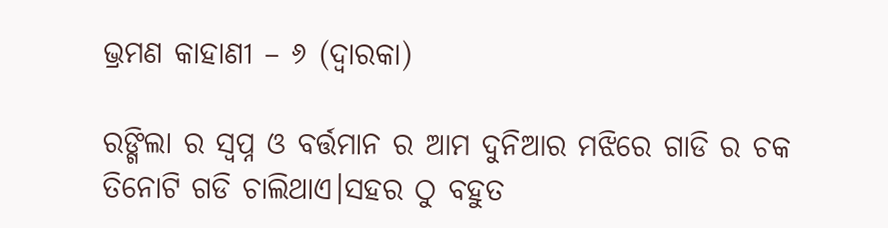ଭ୍ରମଣ କାହାଣୀ – ୬ (ଦ୍ୱାରକା)

ରଙ୍ଗିଲା ର ସ୍ବପ୍ନ ଓ ବର୍ତ୍ତମାନ ର ଆମ ଦୁନିଆର ମଝିରେ ଗାଡି ର ଚକ ତିନୋଟି ଗଡି ଚାଲିଥାଏ।ସହର ଠୁ ବହୁତ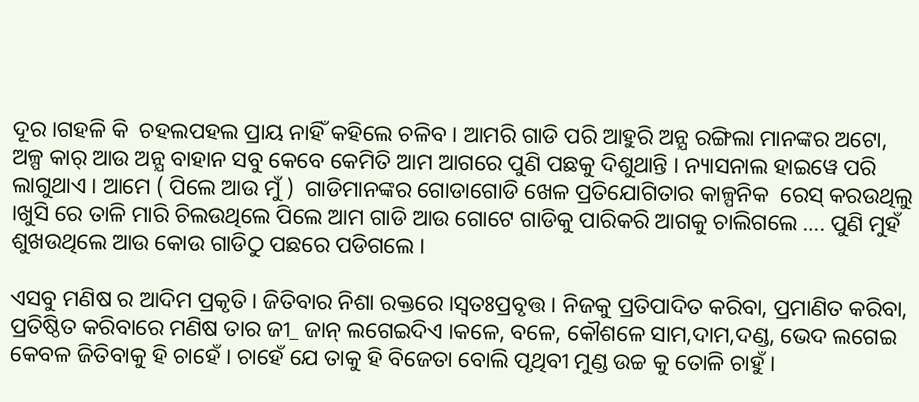ଦୂର ।ଗହଳି କି  ଚହଲପହଲ ପ୍ରାୟ ନାହିଁ କହିଲେ ଚଳିବ । ଆମରି ଗାଡି ପରି ଆହୁରି ଅନ୍ଯ ରଙ୍ଗିଲା ମାନଙ୍କର ଅଟୋ, ଅଳ୍ପ କାର୍ ଆଉ ଅନ୍ଯ ବାହାନ ସବୁ କେବେ କେମିତି ଆମ ଆଗରେ ପୁଣି ପଛକୁ ଦିଶୁଥାନ୍ତି । ନ୍ୟାସନାଲ ହାଇୱେ ପରି ଲାଗୁଥାଏ । ଆମେ ( ପିଲେ ଆଉ ମୁଁ )  ଗାଡିମାନଙ୍କର ଗୋଡାଗୋଡି ଖେଳ ପ୍ରତିଯୋଗିତାର କାଳ୍ପନିକ  ରେସ୍ କରଉଥିଲୁ ।ଖୁସି ରେ ତାଳି ମାରି ଚିଲଉଥିଲେ ପିଲେ ଆମ ଗାଡି ଆଉ ଗୋଟେ ଗାଡିକୁ ପାରିକରି ଆଗକୁ ଚାଲିଗଲେ …. ପୁଣି ମୁହଁ ଶୁଖଉଥିଲେ ଆଉ କୋଉ ଗାଡିଠୁ ପଛରେ ପଡିଗଲେ ।

ଏସବୁ ମଣିଷ ର ଆଦିମ ପ୍ରକୃତି । ଜିତିବାର ନିଶା ରକ୍ତରେ ।ସ୍ବତଃପ୍ରବୃତ୍ତ । ନିଜକୁ ପ୍ରତିପାଦିତ କରିବା, ପ୍ରମାଣିତ କରିବା, ପ୍ରତିଷ୍ଠିତ କରିବାରେ ମଣିଷ ତାର ଜୀ_ ଜାନ୍ ଲଗେଇଦିଏ ।କଳେ, ବଳେ, କୌଶଳେ ସାମ,ଦାମ,ଦଣ୍ଡ, ଭେଦ ଲଗେଇ କେବଳ ଜିତିବାକୁ ହି ଚାହେଁ । ଚାହେଁ ଯେ ତାକୁ ହି ବିଜେତା ବୋଲି ପୃଥିବୀ ମୁଣ୍ଡ ଉଚ୍ଚ କୁ ତୋଳି ଚାହୁଁ ।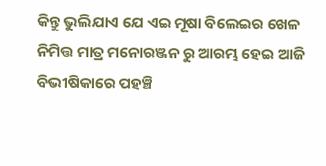କିନ୍ତୁ ଭୁଲିଯାଏ ଯେ ଏଇ ମୂଷା ବିଲେଇର ଖେଳ ନିମିତ୍ତ ମାତ୍ର ମନୋରଞ୍ଜନ ରୁ ଆରମ୍ଭ ହେଇ ଆଜି ବିଭୀଷିକାରେ ପହଞ୍ଚି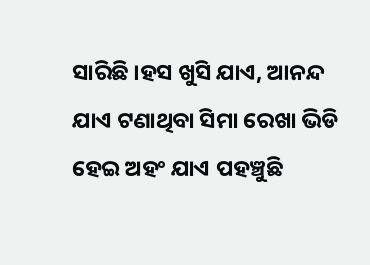ସାରିଛି ।ହସ ଖୁସି ଯାଏ, ଆନନ୍ଦ ଯାଏ ଟଣାଥିବା ସିମା ରେଖା ଭିଡି ହେଇ ଅହଂ ଯାଏ ପହଞ୍ଚୁଛି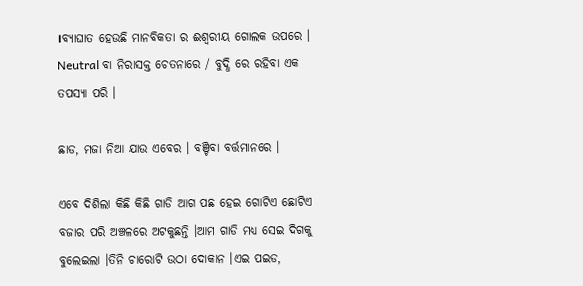।ବ୍ଯାଘାତ ହେଉଛି ମାନବିକତା ର ଈଶ୍ବରୀୟ ଗୋଲକ ଉପରେ । Neutral ବା ନିରାସକ୍ତ ଚେତନାରେ / ବୁଦ୍ଧି ରେ ରହିବା ଏକ ତପସ୍ୟା ପରି ।

ଛାଡ, ମଜା ନିଆ ଯାଉ ଏବେର । ବଞ୍ଚିବା ବର୍ତ୍ତମାନରେ ।

ଏବେ ଦିଶିଲା କିଛି କିଛି ଗାଡି ଆଗ ପଛ ହେଇ ଗୋଟିଏ ଛୋଟିଏ ବଜାର ପରି ଅଞ୍ଚଳରେ ଅଟକୁଛନ୍ତି ।ଆମ ଗାଡି ମଧ୍ୟ ସେଇ ଦିଗକୁ ବୁଲେଇଲା ।ତିନି ଚାରୋଟି ଉଠା ଦୋକାନ ।ଏଇ ପଇଡ,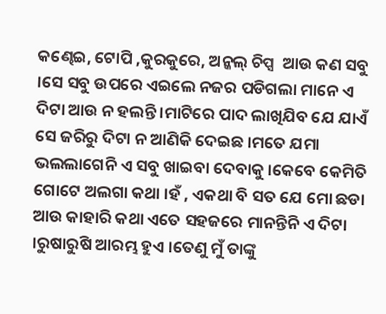କଣ୍ଢେଇ, ଟୋପି ,କୁରକୁରେ, ଅନ୍କଲ୍ ଚିପ୍ସ  ଆଉ କଣ ସବୁ ।ସେ ସବୁ ଉପରେ ଏଇଲେ ନଜର ପଡିଗଲା ମାନେ ଏ ଦିଟା ଆଉ ନ ହଲନ୍ତି ।ମାଟିରେ ପାଦ ଲାଖିଯିବ ଯେ ଯାଏଁ ସେ ଜରିରୁ ଦିଟା ନ ଆଣିକି ଦେଇଛ ।ମତେ ଯମା ଭଲଲାଗେନି ଏ ସବୁ ଖାଇବା ଦେବାକୁ ।କେବେ କେମିତି ଗୋଟେ ଅଲଗା କଥା ।ହଁ , ଏକଥା ବି ସତ ଯେ ମୋ ଛଡା ଆଉ କାହାରି କଥା ଏତେ ସହଜରେ ମାନନ୍ତିନି ଏ ଦିଟା ।ରୁଷାରୁଷି ଆରମ୍ଭ ହୁଏ ।ତେଣୁ ମୁଁ ତାଙ୍କୁ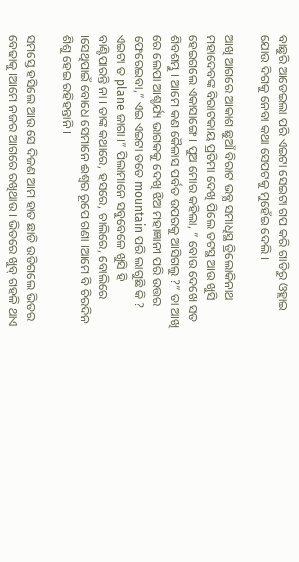ବାଛୁରି ଆଡେଇଲା ପରି ଏଇଟା ସେଇଟା ଗପ କରି ଗାଡିରୁ ଓହ୍ଲାଇ ଯୋଉ ଦିଗକୁ ନେବା କଥା ସେପଟକୁ ମୁହେଁଇ ଦେଲି ।

ଆଖି ଆଗରେ ଆକାଶ ଛୁଆଁ ବିରାଟ ଭବ୍ଯ ସମାଧିସ୍ଥ ତ୍ରିଲୋକିନାଥ ମହାଦେବଙ୍କ ବିରାଟକାୟ ପ୍ରତିମା ଦେଖି ପିଲେ ତଟସ୍ଥ ଆଉ ଖୁସି ହେଇଗଲେ ଏକାସାଙ୍ଗେ । ପୁଅ ମୋର କହିଲା, ” ବୋଉ ଦେଖେ ସତ ଶିବଶମ୍ଭୁ । ଆମେ କଣ କୈଳାସ ପର୍ବତ ଉପରକୁ ଆସିଗଲୁ ?” ତା ଆଖି ରେ ଲେପା ଆଶ୍ଚର୍ଯ୍ୟ ଭାଗକକୁ ଦେଖି ଝିଅ ମହାଜ୍ଞାନୀ ପରି ଉତ୍ତର ଫେରେଇବା,” ଏଇ ଏଇଟା ତତେ mountain ପରି ଲାଗୁଛି କି ? ଏଇଟା ତ plane ଜାଗା ।” ପିଲାମାନେ ସବୁବେଳେ ଖୁସି ହି ବାଣ୍ଟିପାରନ୍ତି ନା । ତାଙ୍କ କଥାରେ, ହସରେ, ଚାଲିରେ, ବୋଲିରେ ।ସେଥିପାଇଁ ବୋଧେ ସେମାନେ ଈଶ୍ବର ରୂପେ ଗଣା ।ଆମେ ବି ଚିରଦିନ ଶିଶୁ ହେଇ ରହିହନ୍ତାନି ।

ସମସ୍ତେ ହସିଲେ ଆଉ ସେ ଦିଜଣ ଆମ ହାତ ଛାଡି ଉଡିଗଲେ ଭିତର ବେଢାକୁ ।ଆମେ ନଜର ଆଗରେ ରଖିଥାଉ । ଭିତରେ ଖୁବ୍ ଗହଳି ଥାଏ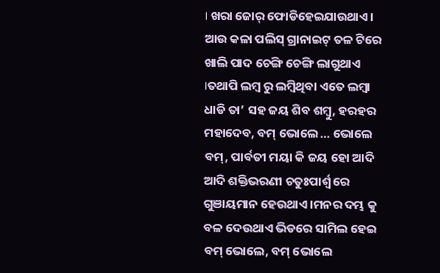। ଖରା ଜୋର୍ ଫୋଡିହେଇଯାଉଥାଏ । ଆଉ କଳା ପଲିସ୍ ଗ୍ରାନାଇଟ୍ ତଳ ଟିରେ ଖାଲି ପାଦ ଚେଙ୍ଗି ଚେଙ୍ଗି ଲାଗୁଥାଏ ।ତଥାପି ଲମ୍ବ ରୁ ଲମ୍ବିଥିବା ଏତେ ଲମ୍ବା ଧାଡି ତା’ ସହ ଜୟ ଶିବ ଶମ୍ବୁ, ହରହର ମହାଦେବ, ବମ୍ ଭୋଲେ … ଭୋଲେ ବମ୍, ପାର୍ବତୀ ମୟା କି ଜୟ ହୋ ଆଦି ଆଦି ଶକ୍ତିଭରଣୀ ଚତୁଃପାର୍ଶ୍ବ ରେ ଗୁଞାୟମାନ ହେଉଥାଏ ।ମନର ଦମ୍ଭ କୁ ବଳ ଦେଉଥାଏ ଭିଡରେ ସାମିଲ ହେଇ ବମ୍ ଭୋଲେ, ବମ୍ ଭୋଲେ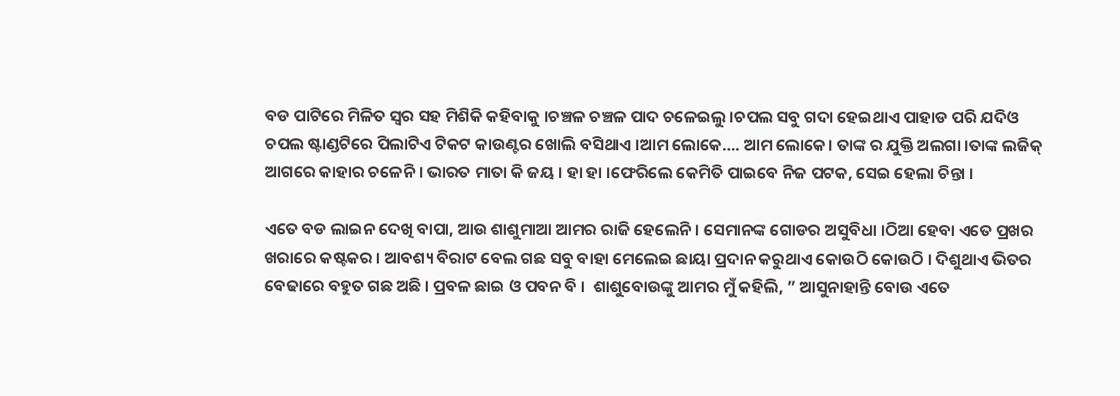ବଡ ପାଟିରେ ମିଳିତ ସ୍ବର ସହ ମିଶିକି କହିବାକୁ ।ଚଞ୍ଚଳ ଚଞ୍ଚଳ ପାଦ ଚଳେଇଲୁ ।ଚପଲ ସବୁ ଗଦା ହେଇଥାଏ ପାହାଡ ପରି ଯଦିଓ ଚପଲ ଷ୍ଟାଣ୍ଡଟିରେ ପିଲାଟିଏ ଟିକଟ କାଉଣ୍ଟର ଖୋଲି ବସିଥାଏ ।ଆମ ଲୋକେ…. ଆମ ଲୋକେ। ତାଙ୍କ ର ଯୁକ୍ତି ଅଲଗା ।ତାଙ୍କ ଲଜିକ୍ ଆଗରେ କାହାର ଚଳେନି । ଭାରତ ମାତା କି ଜୟ । ହା ହା ।ଫେରିଲେ କେମିତି ପାଇବେ ନିଜ ପଟକ, ସେଇ ହେଲା ଚିନ୍ତା ।

ଏତେ ବଡ ଲାଇନ ଦେଖି ବାପା, ଆଉ ଶାଶୁମାଆ ଆମର ରାଜି ହେଲେନି । ସେମାନଙ୍କ ଗୋଡର ଅସୁବିଧା ।ଠିଆ ହେବା ଏତେ ପ୍ରଖର ଖରାରେ କଷ୍ଟକର । ଆବଶ୍ୟ ବିରାଟ ବେଲ ଗଛ ସବୁ ବାହା ମେଲେଇ ଛାୟା ପ୍ରଦାନ କରୁଥାଏ କୋଉଠି କୋଉଠି । ଦିଶୁଥାଏ ଭିତର ବେଢାରେ ବହୁତ ଗଛ ଅଛି । ପ୍ରବଳ ଛାଇ ଓ ପବନ ବି ।  ଶାଶୁବୋଉଙ୍କୁ ଆମର ମୁଁ କହିଲି, ” ଆସୁନାହାନ୍ତି ବୋଉ ଏତେ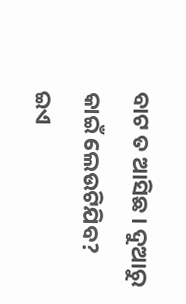ବାଟ ତ ଆସିଛ । ଦୁଆରୁ କାଇଁ ଲେଉଟିଯିବ? ଇଏ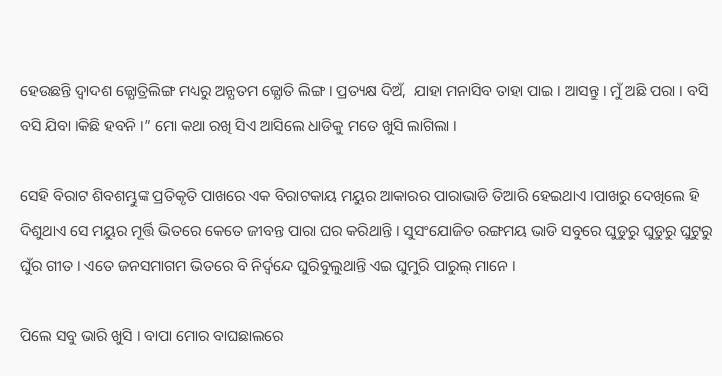ହେଉଛନ୍ତି ଦ୍ବାଦଶ ଜ୍ଯୋତ୍ରିଲିଙ୍ଗ ମଧ୍ୟରୁ ଅନ୍ଯତମ ଜ୍ଯୋତି ଲିଙ୍ଗ । ପ୍ରତ୍ୟକ୍ଷ ଦିଅଁ,  ଯାହା ମନାସିବ ତାହା ପାଇ । ଆସନ୍ତୁ । ମୁଁ ଅଛି ପରା । ବସି ବସି ଯିବା ।କିଛି ହବନି ।” ମୋ କଥା ରଖି ସିଏ ଆସିଲେ ଧାଡିକୁ ମତେ ଖୁସି ଲାଗିଲା ।

ସେହି ବିରାଟ ଶିବଶମ୍ଭୁଙ୍କ ପ୍ରତିକୃତି ପାଖରେ ଏକ ବିରାଟକାୟ ମୟୁର ଆକାରର ପାରାଭାଡି ତିଆରି ହେଇଥାଏ ।ପାଖରୁ ଦେଖିଲେ ହି ଦିଶୁଥାଏ ସେ ମୟୁର ମୂର୍ତ୍ତି ଭିତରେ କେତେ ଜୀବନ୍ତ ପାରା ଘର କରିଥାନ୍ତି । ସୁସଂଯୋଜିତ ରଙ୍ଗମୟ ଭାଡି ସବୁରେ ଘୁଡୁରୁ ଘୁଡୁରୁ ଘୁଟୁରୁ ଘୁଁର ଗୀତ । ଏତେ ଜନସମାଗମ ଭିତରେ ବି ନିର୍ଦ୍ବନ୍ଦେ ଘୁରିବୁଲୁଥାନ୍ତି ଏଇ ଘୁମୁରି ପାରୁଲ୍ ମାନେ ।

ପିଲେ ସବୁ ଭାରି ଖୁସି । ବାପା ମୋର ବାଘଛାଲରେ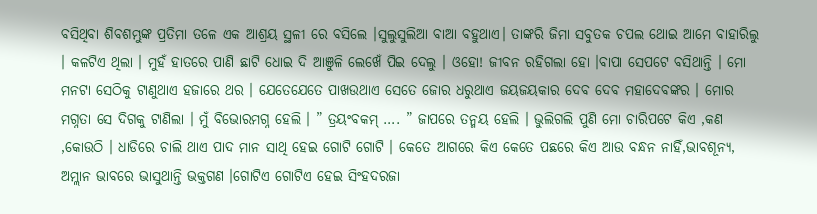ବସିଥିବା ଶିବଶମ୍ଭୁଙ୍କ ପ୍ରତିମା ତଳେ ଏକ ଆଶ୍ରୟ ସ୍ଥଳୀ ରେ ବସିଲେ ।ସୁଲୁସୁଲିଆ ବାଆ ବହୁଥାଏ। ତାଙ୍କରି ଜିମା ସବୁତକ ଚପଲ ଥୋଇ ଆମେ ବାହାରିଲୁ । କଳଟିଏ ଥିଲା । ମୁହଁ ହାତରେ ପାଣି ଛାଟି ଧୋଇ ଦି ଆଞୁଳି ଲେଖେଁ ପିଇ ଦେଲୁ । ଓହୋ! ଜୀବନ ରହିଗଲା ହୋ ।ବାପା ସେପଟେ ବସିଥାନ୍ତି । ମୋ ମନଟା ସେଠିକୁ ଟାଣୁଥାଏ ହଜାରେ ଥର । ଯେତେଯେତେ ପାଖଉଥାଏ ସେତେ ଜୋର ଧରୁଥାଏ ଜୟଜୟକାର ଦେବ ଦେବ ମହାଦେବଙ୍କର । ମୋର ମଗ୍ନତା ସେ ଦିଗକୁ ଟାଣିଲା । ମୁଁ ବିଭୋରମଗ୍ନ ହେଲି । ” ତ୍ରୟଂବକମ୍ …. ” ଜାପରେ ତନ୍ମୟ ହେଲି । ଭୁଲିଗଲି ପୁଣି ମୋ ଚାରିପଟେ କିଏ ,କଣ ,କୋଉଠି । ଧାଡିରେ ଚାଲି ଥାଏ ପାଦ ମାନ ସାଥି ହେଇ ଗୋଟି ଗୋଟି । କେତେ ଆଗରେ କିଏ କେତେ ପଛରେ କିଏ ଆଉ ବନ୍ଧନ ନାହିଁ,ଭାବଶୂନ୍ଯ, ଅମ୍ଲାନ ଭାବରେ ଭାସୁଥାନ୍ତି ଭକ୍ତଗଣ ।ଗୋଟିଏ ଗୋଟିଏ ହେଇ ସିଂହଦରଜା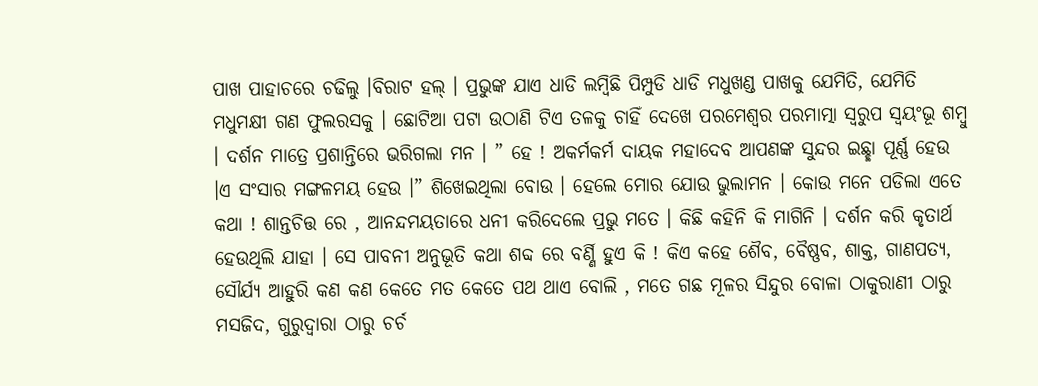ପାଖ ପାହାଚରେ ଚଢିଲୁ ।ବିରାଟ ହଲ୍ । ପ୍ରଭୁଙ୍କ ଯାଏ ଧାଡି ଲମ୍ବିଛି ପିମ୍ପୁଡି ଧାଡି ମଧୁଖଣ୍ଡ ପାଖକୁ ଯେମିତି, ଯେମିତି ମଧୁମକ୍ଷୀ ଗଣ ଫୁଲରସକୁ । ଛୋଟିଆ ପଟା ଉଠାଣି ଟିଏ ତଳକୁ ଚାହିଁ ଦେଖେ ପରମେଶ୍ବର ପରମାତ୍ମା ସ୍ବରୁପ ସ୍ବୟଂଭୂ ଶମ୍ବୁ । ଦର୍ଶନ ମାତ୍ରେ ପ୍ରଶାନ୍ତିରେ ଭରିଗଲା ମନ । ” ହେ ! ଅକର୍ମକର୍ମ ଦାୟକ ମହାଦେବ ଆପଣଙ୍କ ସୁନ୍ଦର ଇଛ୍ଛା ପୂର୍ଣ୍ଣ ହେଉ ।ଏ ସଂସାର ମଙ୍ଗଳମୟ ହେଉ ।” ଶିଖେଇଥିଲା ବୋଉ । ହେଲେ ମୋର ଯୋଉ ଭୁଲାମନ । କୋଉ ମନେ ପଡିଲା ଏତେ କଥା ! ଶାନ୍ତଚିତ୍ତ ରେ , ଆନନ୍ଦମୟତାରେ ଧନୀ କରିଦେଲେ ପ୍ରଭୁ ମତେ । କିଛି କହିନି କି ମାଗିନି । ଦର୍ଶନ କରି କୃତାର୍ଥ ହେଉଥିଲି ଯାହା । ସେ ପାବନୀ ଅନୁଭୂତି କଥା ଶବ୍ଦ ରେ ବର୍ଣ୍ଣି ହୁଏ କି ! କିଏ କହେ ଶୈବ, ବୈଷ୍ଣବ, ଶାକ୍ତ, ଗାଣପତ୍ଯ, ସୌର୍ଯ୍ଯ ଆହୁରି କଣ କଣ କେତେ ମତ କେତେ ପଥ ଥାଏ ବୋଲି , ମତେ ଗଛ ମୂଳର ସିନ୍ଦୁର ବୋଳା ଠାକୁରାଣୀ ଠାରୁ ମସଜିଦ, ଗୁରୁଦ୍ବାରା ଠାରୁ ଚର୍ଚ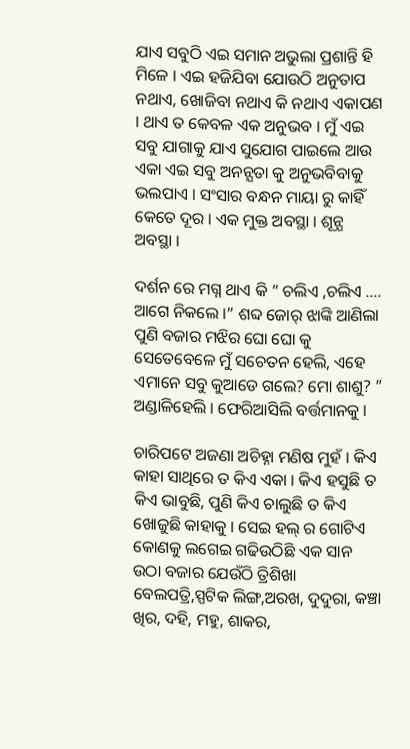ଯାଏ ସବୁଠି ଏଇ ସମାନ ଅଭୁଲା ପ୍ରଶାନ୍ତି ହି ମିଳେ । ଏଇ ହଜିଯିବା ଯୋଉଠି ଅନୁତାପ ନଥାଏ, ଖୋଜିବା ନଥାଏ କି ନଥାଏ ଏକାପଣ । ଥାଏ ତ କେବଳ ଏକ ଅନୁଭବ । ମୁଁ ଏଇ ସବୁ ଯାଗାକୁ ଯାଏ ସୁଯୋଗ ପାଇଲେ ଆଉ ଏକା ଏଇ ସବୁ ଅନନ୍ଯତା କୁ ଅନୁଭବିବାକୁ ଭଲପାଏ । ସଂସାର ବନ୍ଧନ ମାୟା ରୁ କାହିଁ କେତେ ଦୂର । ଏକ ମୁକ୍ତ ଅବସ୍ଥା । ଶୂନ୍ଯ ଅବସ୍ଥା ।

ଦର୍ଶନ ରେ ମଗ୍ନ ଥାଏ କି ” ଚଲିଏ ,ଚଲିଏ …. ଆଗେ ନିକଲେ ।” ଶବ୍ଦ ଜୋର୍ ଝାଙ୍କି ଆଣିଲା ପୁଣି ବଜାର ମଝିର ଘୋ ଘୋ କୁ ସେତେବେଳେ ମୁଁ ସଚେତନ ହେଲି, ଏହେ ଏମାନେ ସବୁ କୁଆଡେ ଗଲେ? ମୋ ଶାଶୁ? ” ଅଣ୍ଡାଳିହେଲି । ଫେରିଆସିଲି ବର୍ତ୍ତମାନକୁ ।

ଚାରିପଟେ ଅଜଣା ଅଚିହ୍ନା ମଣିଷ ମୁହଁ । କିଏ କାହା ସାଥିରେ ତ କିଏ ଏକା । କିଏ ହସୁଛି ତ କିଏ ଭାବୁଛି, ପୁଣି କିଏ ଚାଲୁଛି ତ କିଏ ଖୋଜୁଛି କାହାକୁ । ସେଇ ହଲ୍ ର ଗୋଟିଏ କୋଣକୁ ଲଗେଇ ଗଢିଉଠିଛି ଏକ ସାନ ଉଠା ବଜାର ଯେଉଁଠି ତ୍ରିଶିଖା ବେଲପତ୍ରି,ସ୍ପଟିକ ଲିଙ୍ଗ,ଅରଖ, ଦୁଦୁରା, କଞ୍ଚା ଖିର, ଦହି, ମହୁ, ଶାକର,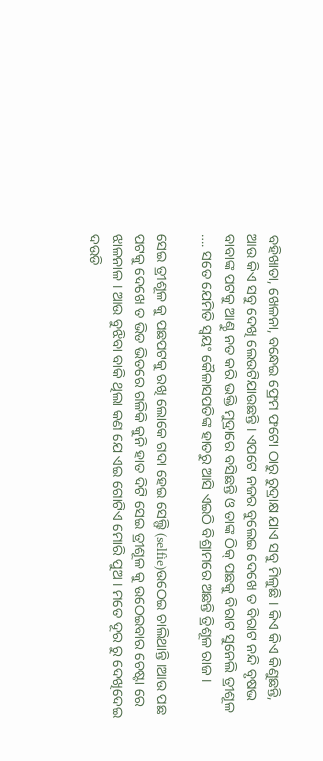ବହିଖାତା, ଖେଳନା, ବନ୍ଧେଇ ଫ୍ରେମ ଫଟୋ ଠାରୁ ରୁଦ୍ରାକ୍ଷ ଯାଏ ସବୁ ମିଳୁଛି । କିଏ କିଏ କିଣୁଛନ୍ତି, ଆଉ କିଏ ସବୁ ଦେଖି ଲେଉଟିଯାଉଛନ୍ତି । ଏପଟେ ନଜର ବୁଲେଇ ଦେଖେ ତ ବିରାଟ ନନ୍ଦି ବୃଷଭ ବାବାଙ୍କ ପଟକୁ ଆଣ୍ଠୁ ନତ କରି ଭକ୍ତି ମୁଦ୍ରାରେ ବସିଛନ୍ତି ଓ ତାଙ୍କ ଠିକ୍ ପଛକୁ ବିରାଟ ସୁନେଲି ତ୍ରୀଶୂଳ …. ସତେ ଯେମିତି ସ୍ବୟଂ କୈଳାସପତିଙ୍କ ହାତରୁ ଆସି ଏଇଠି ବିଶ୍ରାମରେ ଅଛନ୍ତି ତ୍ରିଶୂଳ ରାଜ ।

ସେଇ ତ୍ରୀଶୂଳ କୁ ପଛପଟକୁ ରଖି ଲୋକେ ଗଦା ହେଇ ସେଲ୍ଫି (selfie)ଉଠେଇ ଚାଲିଥାନ୍ତି ।ଆଉ ପଛ ପଟକୁ ଦେଖେ ତ ଭିଡ ଭିତରେ ଗଳିକି କୁନି ହାତ ଦିଟି ସେଇ ତ୍ରୀଶୂଳ କୁ ଉଠେଇବାର ଚେଷ୍ଟା ରେ ଝାଳନାଳ । ଆଉ ବୁଝିବା ବାକି ଥିଲା କଣ ଯେ ଏଇ ଗୋଟିଏ ମୋରି ପୁଅ । ମତେ ଦୂର ରୁ ଦେଖିଦେଇ ଦଉଡି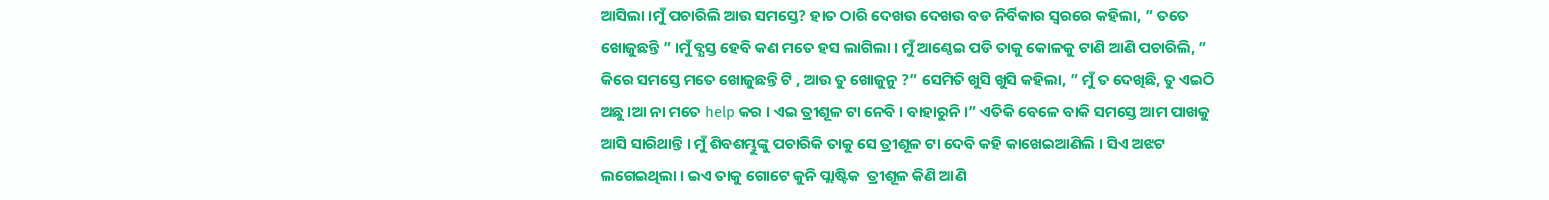ଆସିଲା ।ମୁଁ ପଚାରିଲି ଆଉ ସମସ୍ତେ? ହାତ ଠାରି ଦେଖଉ ଦେଖଉ ବଡ ନିର୍ବିକାର ସ୍ବରରେ କହିଲା, ” ତତେ ଖୋଜୁଛନ୍ତି ” ।ମୁଁ ବ୍ଯସ୍ତ ହେବି କଣ ମତେ ହସ ଲାଗିଲା । ମୁଁ ଆଣ୍ଠେଇ ପଡି ତାକୁ କୋଳକୁ ଟାଣି ଆଣି ପଚାରିଲି, ” କିରେ ସମସ୍ତେ ମତେ ଖୋଜୁଛନ୍ତି ଟି , ଆଉ ତୁ ଖୋଜୁନୁ ?” ସେମିତି ଖୁସି ଖୁସି କହିଲା, ” ମୁଁ ତ ଦେଖିଛି, ତୁ ଏଇଠି ଅଛୁ ।ଆ ନା ମତେ help କର । ଏଇ ତ୍ରୀଶୂଳ ଟା ନେବି । ବାହାରୁନି ।” ଏତିକି ବେଳେ ବାକି ସମସ୍ତେ ଆମ ପାଖକୁ ଆସି ସାରିଥାନ୍ତି । ମୁଁ ଶିବଶମ୍ଭୁଙ୍କୁ ପଚାରିକି ତାକୁ ସେ ତ୍ରୀଶୂଳ ଟା ଦେବି କହି କାଖେଇଆଣିଲି । ସିଏ ଅଝଟ ଲଗେଇଥିଲା । ଇଏ ତାକୁ ଗୋଟେ କୁନି ପ୍ଲାଷ୍ଟିକ  ତ୍ରୀଶୂଳ କିଣି ଆଣି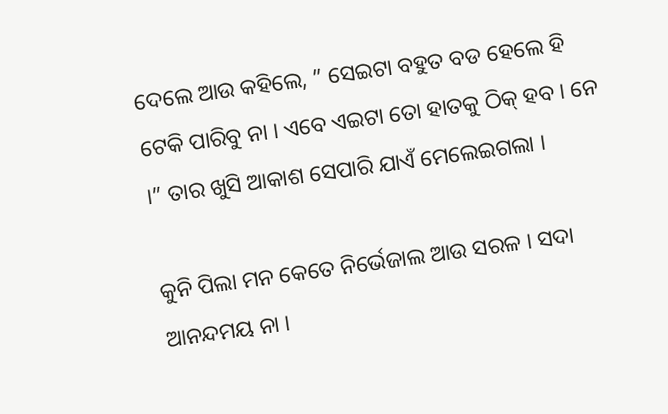ଦେଲେ ଆଉ କହିଲେ, ” ସେଇଟା ବହୁତ ବଡ ହେଲେ ହି ଟେକି ପାରିବୁ ନା । ଏବେ ଏଇଟା ତୋ ହାତକୁ ଠିକ୍ ହବ । ନେ ।” ତାର ଖୁସି ଆକାଶ ସେପାରି ଯାଏଁ ମେଲେଇଗଲା ।

କୁନି ପିଲା ମନ କେତେ ନିର୍ଭେଜାଲ ଆଉ ସରଳ । ସଦା ଆନନ୍ଦମୟ ନା ।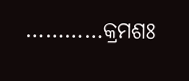…………କ୍ରମଶଃ